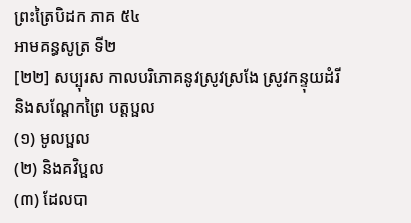ព្រះត្រៃបិដក ភាគ ៥៤
អាមគន្ធសូត្រ ទី២
[២២] សប្បុរស កាលបរិភោគនូវស្រូវស្រងែ ស្រូវកន្ទុយដំរី និងសណ្តែកព្រៃ បត្តប្ផល
(១) មូលប្ផល
(២) និងគវិប្ផល
(៣) ដែលបា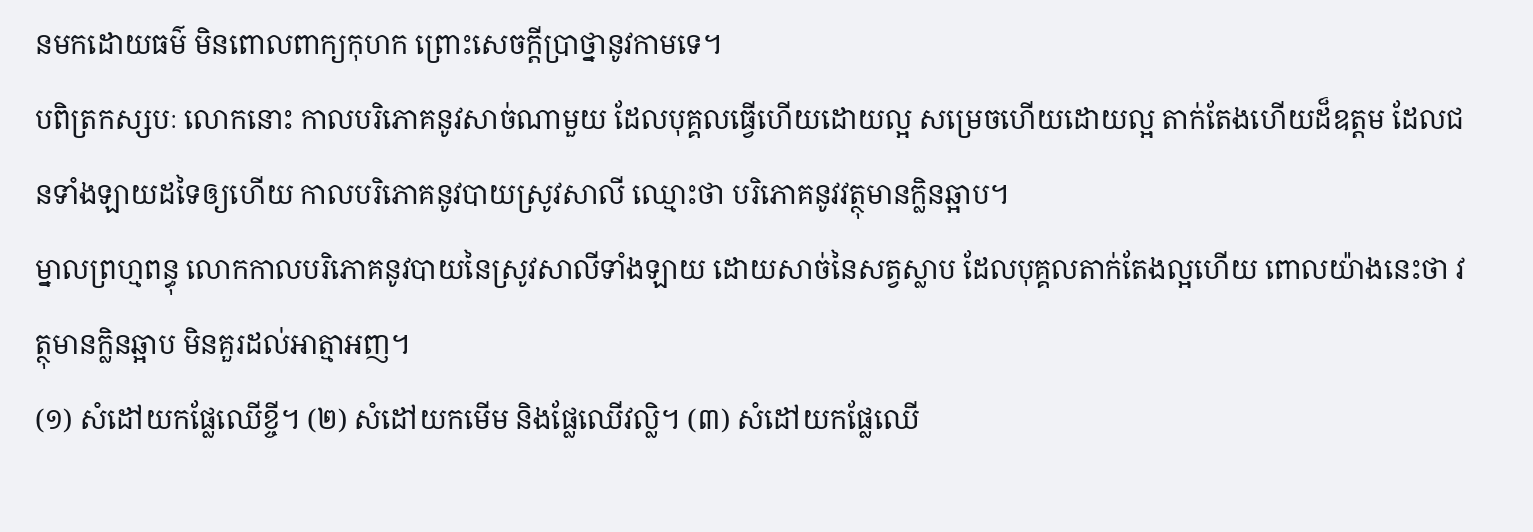នមកដោយធម៌ មិនពោលពាក្យកុហក ព្រោះសេចក្តីប្រាថ្នានូវកាមទេ។
បពិត្រកស្សបៈ លោកនោះ កាលបរិភោគនូវសាច់ណាមួយ ដែលបុគ្គលធ្វើហើយដោយល្អ សម្រេចហើយដោយល្អ តាក់តែងហើយដ៏ឧត្តម ដែលជនទាំងឡាយដទៃឲ្យហើយ កាលបរិភោគនូវបាយស្រូវសាលី ឈ្មោះថា បរិភោគនូវវត្ថុមានក្លិនឆ្អាប។
ម្នាលព្រហ្មពន្ធុ លោកកាលបរិភោគនូវបាយនៃស្រូវសាលីទាំងឡាយ ដោយសាច់នៃសត្វស្លាប ដែលបុគ្គលតាក់តែងល្អហើយ ពោលយ៉ាងនេះថា វត្ថុមានក្លិនឆ្អាប មិនគួរដល់អាត្មាអញ។
(១) សំដៅយកផ្លែឈើខ្ចី។ (២) សំដៅយកមើម និងផ្លែឈើវល្លិ។ (៣) សំដៅយកផ្លែឈើ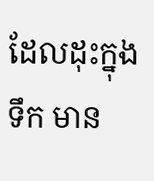ដែលដុះក្នុងទឹក មាន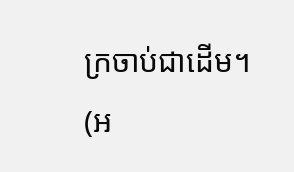ក្រចាប់ជាដើម។ (អ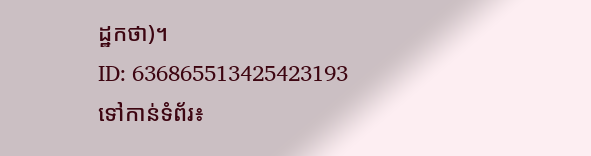ដ្ឋកថា)។
ID: 636865513425423193
ទៅកាន់ទំព័រ៖